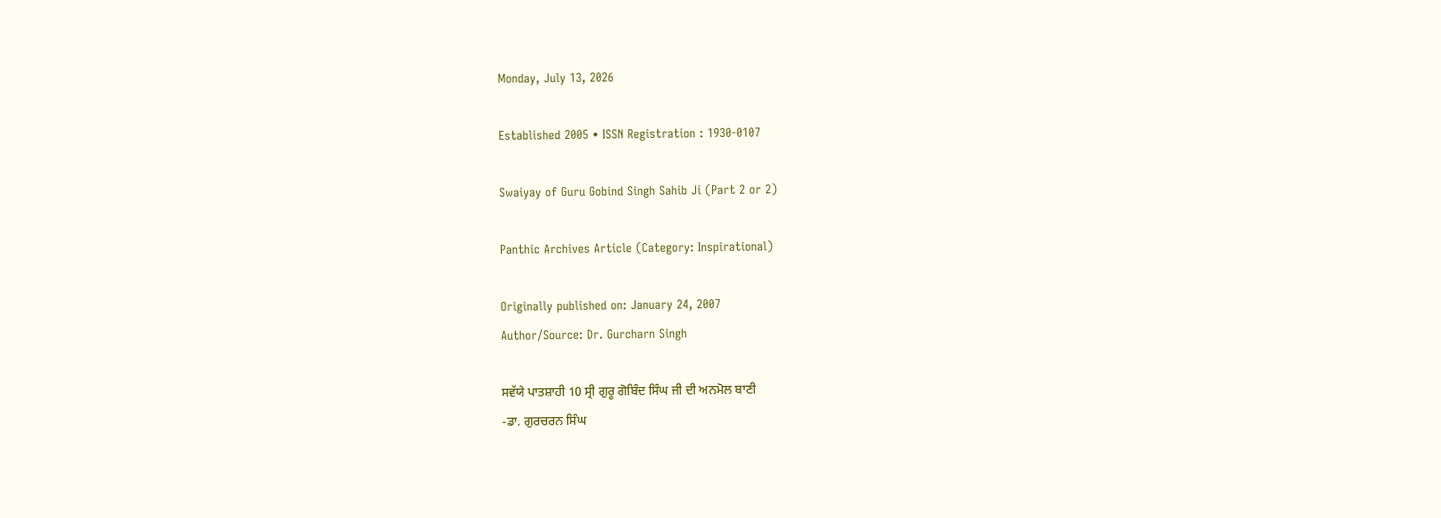Monday, July 13, 2026

Established 2005 • ISSN Registration : 1930-0107

Swaiyay of Guru Gobind Singh Sahib Ji (Part 2 or 2)

Panthic Archives Article (Category: Inspirational)

Originally published on: January 24, 2007
Author/Source: Dr. Gurcharn Singh

ਸਵੱਯੇ ਪਾਤਸ਼ਾਹੀ 10 ਸ੍ਰੀ ਗੁਰੂ ਗੋਬਿੰਦ ਸਿੰਘ ਜੀ ਦੀ ਅਨਮੋਲ ਬਾਣੀ
-ਡਾ. ਗੁਰਚਰਨ ਸਿੰਘ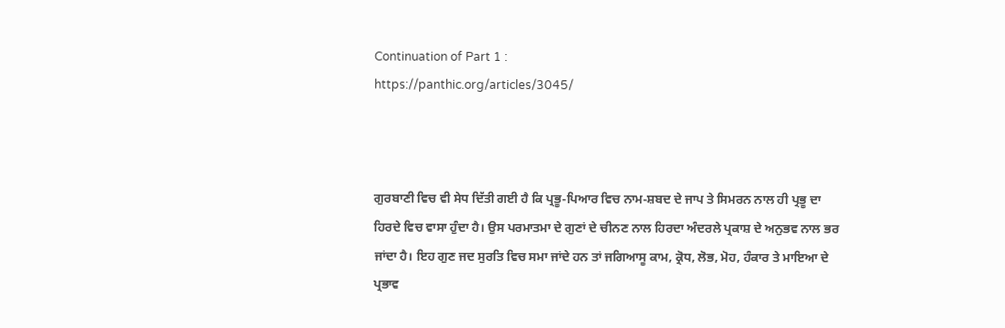Continuation of Part 1 :
https://panthic.org/articles/3045/



ਗੁਰਬਾਣੀ ਵਿਚ ਵੀ ਸੇਧ ਦਿੱਤੀ ਗਈ ਹੈ ਕਿ ਪ੍ਰਭੂ-ਪਿਆਰ ਵਿਚ ਨਾਮ-ਸ਼ਬਦ ਦੇ ਜਾਪ ਤੇ ਸਿਮਰਨ ਨਾਲ ਹੀ ਪ੍ਰਭੂ ਦਾ ਹਿਰਦੇ ਵਿਚ ਵਾਸਾ ਹੁੰਦਾ ਹੈ। ਉਸ ਪਰਮਾਤਮਾ ਦੇ ਗੁਣਾਂ ਦੇ ਚੀਨਣ ਨਾਲ ਹਿਰਦਾ ਅੰਦਰਲੇ ਪ੍ਰਕਾਸ਼ ਦੇ ਅਨੁਭਵ ਨਾਲ ਭਰ ਜਾਂਦਾ ਹੈ। ਇਹ ਗੁਣ ਜਦ ਸੁਰਤਿ ਵਿਚ ਸਮਾ ਜਾਂਦੇ ਹਨ ਤਾਂ ਜਗਿਆਸੂ ਕਾਮ, ਕ੍ਰੋਧ, ਲੋਭ, ਮੋਹ, ਹੰਕਾਰ ਤੇ ਮਾਇਆ ਦੇ ਪ੍ਰਭਾਵ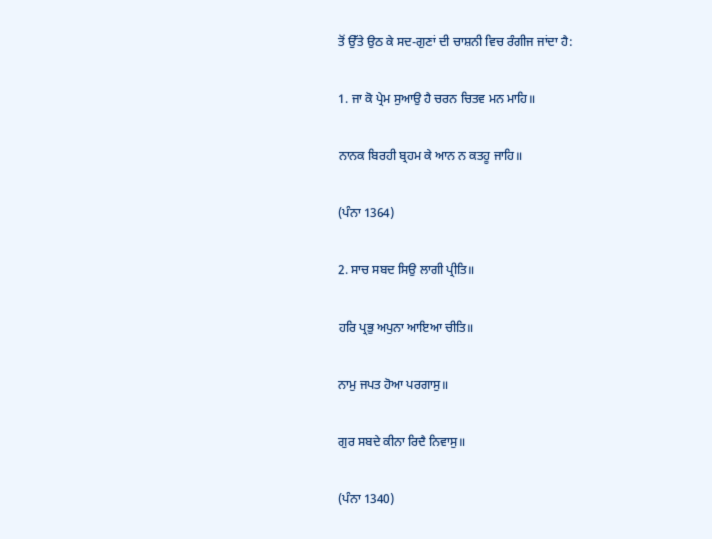ਤੋਂ ਉੱਤੇ ਉਠ ਕੇ ਸਦ-ਗੁਣਾਂ ਦੀ ਚਾਸ਼ਨੀ ਵਿਚ ਰੰਗੀਜ ਜਾਂਦਾ ਹੈ:

1. ਜਾ ਕੋ ਪ੍ਰੇਮ ਸੁਆਉ ਹੈ ਚਰਨ ਚਿਤਵ ਮਨ ਮਾਹਿ॥

ਨਾਨਕ ਬਿਰਹੀ ਬ੍ਰਹਮ ਕੇ ਆਨ ਨ ਕਤਹੂ ਜਾਹਿ॥

(ਪੰਨਾ 1364)

2. ਸਾਚ ਸਬਦ ਸਿਉ ਲਾਗੀ ਪ੍ਰੀਤਿ॥

ਹਰਿ ਪ੍ਰਭੁ ਅਪੁਨਾ ਆਇਆ ਚੀਤਿ॥

ਨਾਮੁ ਜਪਤ ਹੋਆ ਪਰਗਾਸੁ॥

ਗੁਰ ਸਬਦੇ ਕੀਨਾ ਰਿਦੈ ਨਿਵਾਸੁ॥

(ਪੰਨਾ 1340)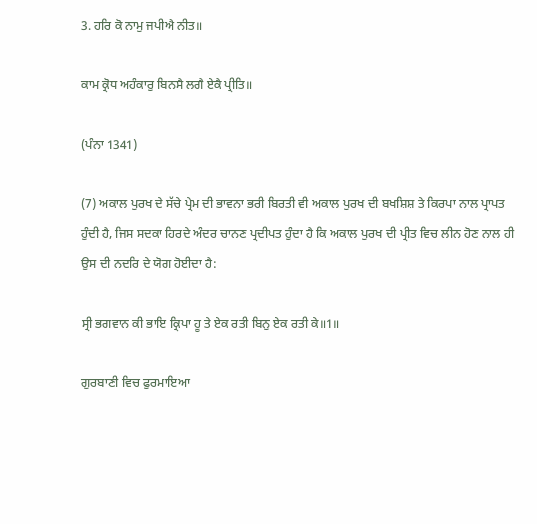3. ਹਰਿ ਕੋ ਨਾਮੁ ਜਪੀਐ ਨੀਤ॥

ਕਾਮ ਕ੍ਰੋਧ ਅਹੰਕਾਰੁ ਬਿਨਸੈ ਲਗੈ ਏਕੈ ਪ੍ਰੀਤਿ॥

(ਪੰਨਾ 1341)

(7) ਅਕਾਲ ਪੁਰਖ ਦੇ ਸੱਚੇ ਪ੍ਰੇਮ ਦੀ ਭਾਵਨਾ ਭਰੀ ਬਿਰਤੀ ਵੀ ਅਕਾਲ ਪੁਰਖ ਦੀ ਬਖਸ਼ਿਸ਼ ਤੇ ਕਿਰਪਾ ਨਾਲ ਪ੍ਰਾਪਤ ਹੁੰਦੀ ਹੈ, ਜਿਸ ਸਦਕਾ ਹਿਰਦੇ ਅੰਦਰ ਚਾਨਣ ਪ੍ਰਦੀਪਤ ਹੁੰਦਾ ਹੈ ਕਿ ਅਕਾਲ ਪੁਰਖ ਦੀ ਪ੍ਰੀਤ ਵਿਚ ਲੀਨ ਹੋਣ ਨਾਲ ਹੀ ਉਸ ਦੀ ਨਦਰਿ ਦੇ ਯੋਗ ਹੋਈਦਾ ਹੈ:

ਸ੍ਰੀ ਭਗਵਾਨ ਕੀ ਭਾਇ ਕ੍ਰਿਪਾ ਹੂ ਤੇ ਏਕ ਰਤੀ ਬਿਨੁ ਏਕ ਰਤੀ ਕੇ॥1॥

ਗੁਰਬਾਣੀ ਵਿਚ ਫੁਰਮਾਇਆ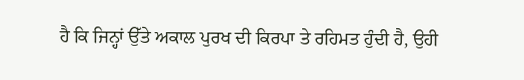ਹੈ ਕਿ ਜਿਨ੍ਹਾਂ ਉੱਤੇ ਅਕਾਲ ਪੁਰਖ ਦੀ ਕਿਰਪਾ ਤੇ ਰਹਿਮਤ ਹੁੰਦੀ ਹੈ, ਉਹੀ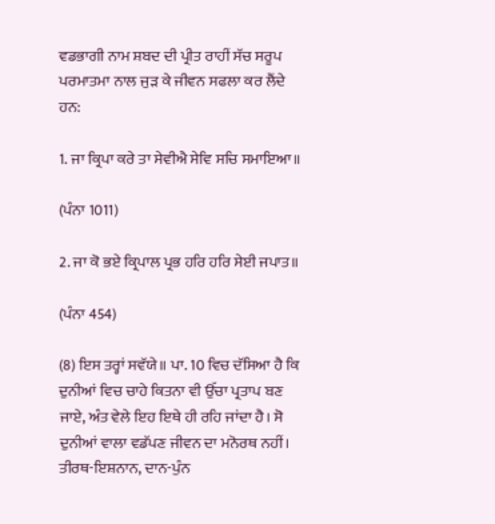ਵਡਭਾਗੀ ਨਾਮ ਸ਼ਬਦ ਦੀ ਪ੍ਰੀਤ ਰਾਹੀਂ ਸੱਚ ਸਰੂਪ ਪਰਮਾਤਮਾ ਨਾਲ ਜੁੜ ਕੇ ਜੀਵਨ ਸਫਲਾ ਕਰ ਲੈਂਦੇ ਹਨ:

1. ਜਾ ਕ੍ਰਿਪਾ ਕਰੇ ਤਾ ਸੇਵੀਐ ਸੇਵਿ ਸਚਿ ਸਮਾਇਆ॥

(ਪੰਨਾ 1011)

2. ਜਾ ਕੋ ਭਏ ਕ੍ਰਿਪਾਲ ਪ੍ਰਭ ਹਰਿ ਹਰਿ ਸੇਈ ਜਪਾਤ॥

(ਪੰਨਾ 454)

(8) ਇਸ ਤਰ੍ਹਾਂ ਸਵੱਯੇ॥ ਪਾ. 10 ਵਿਚ ਦੱਸਿਆ ਹੈ ਕਿ ਦੁਨੀਆਂ ਵਿਚ ਚਾਹੇ ਕਿਤਨਾ ਵੀ ਉੱਚਾ ਪ੍ਰਤਾਪ ਬਣ ਜਾਏ, ਅੰਤ ਵੇਲੇ ਇਹ ਇਥੇ ਹੀ ਰਹਿ ਜਾਂਦਾ ਹੈ। ਸੋ ਦੁਨੀਆਂ ਵਾਲਾ ਵਡੱਪਣ ਜੀਵਨ ਦਾ ਮਨੋਰਥ ਨਹੀਂ। ਤੀਰਥ-ਇਸ਼ਨਾਨ, ਦਾਨ-ਪੁੰਨ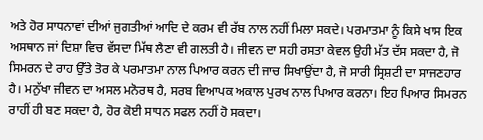ਅਤੇ ਹੋਰ ਸਾਧਨਾਵਾਂ ਦੀਆਂ ਜੁਗਤੀਆਂ ਆਦਿ ਦੇ ਕਰਮ ਵੀ ਰੱਬ ਨਾਲ ਨਹੀਂ ਮਿਲਾ ਸਕਦੇ। ਪਰਮਾਤਮਾ ਨੂੰ ਕਿਸੇ ਖਾਸ ਇਕ ਅਸਥਾਨ ਜਾਂ ਦਿਸ਼ਾ ਵਿਚ ਵੱਸਦਾ ਮਿੱਥ ਲੈਣਾ ਵੀ ਗਲਤੀ ਹੈ। ਜੀਵਨ ਦਾ ਸਹੀ ਰਸਤਾ ਕੇਵਲ ਉਹੀ ਮੱਤ ਦੱਸ ਸਕਦਾ ਹੈ, ਜੋ ਸਿਮਰਨ ਦੇ ਰਾਹ ਉੱਤੇ ਤੋਰ ਕੇ ਪਰਮਾਤਮਾ ਨਾਲ ਪਿਆਰ ਕਰਨ ਦੀ ਜਾਚ ਸਿਖਾਉਂਦਾ ਹੈ, ਜੋ ਸਾਰੀ ਸ੍ਰਿਸ਼ਟੀ ਦਾ ਸਾਜਣਹਾਰ ਹੈ। ਮਨੁੱਖਾ ਜੀਵਨ ਦਾ ਅਸਲ ਮਨੋਰਥ ਹੈ, ਸਰਬ ਵਿਆਪਕ ਅਕਾਲ ਪੁਰਖ ਨਾਲ ਪਿਆਰ ਕਰਨਾ। ਇਹ ਪਿਆਰ ਸਿਮਰਨ ਰਾਹੀਂ ਹੀ ਬਣ ਸਕਦਾ ਹੈ, ਹੋਰ ਕੋਈ ਸਾਧਨ ਸਫਲ ਨਹੀਂ ਹੋ ਸਕਦਾ।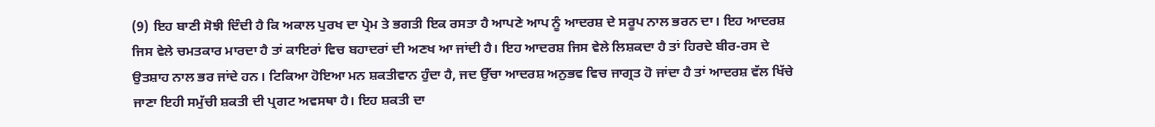(9) ਇਹ ਬਾਣੀ ਸੋਝੀ ਦਿੰਦੀ ਹੈ ਕਿ ਅਕਾਲ ਪੁਰਖ ਦਾ ਪ੍ਰੇਮ ਤੇ ਭਗਤੀ ਇਕ ਰਸਤਾ ਹੈ ਆਪਣੇ ਆਪ ਨੂੰ ਆਦਰਸ਼ ਦੇ ਸਰੂਪ ਨਾਲ ਭਰਨ ਦਾ। ਇਹ ਆਦਰਸ਼ ਜਿਸ ਵੇਲੇ ਚਮਤਕਾਰ ਮਾਰਦਾ ਹੈ ਤਾਂ ਕਾਇਰਾਂ ਵਿਚ ਬਹਾਦਰਾਂ ਦੀ ਅਣਖ ਆ ਜਾਂਦੀ ਹੈ। ਇਹ ਆਦਰਸ਼ ਜਿਸ ਵੇਲੇ ਲਿਸ਼ਕਦਾ ਹੈ ਤਾਂ ਹਿਰਦੇ ਬੀਰ-ਰਸ ਦੇ ਉਤਸ਼ਾਹ ਨਾਲ ਭਰ ਜਾਂਦੇ ਹਨ। ਟਿਕਿਆ ਹੋਇਆ ਮਨ ਸ਼ਕਤੀਵਾਨ ਹੁੰਦਾ ਹੈ, ਜਦ ਉੱਚਾ ਆਦਰਸ਼ ਅਨੁਭਵ ਵਿਚ ਜਾਗ੍ਰਤ ਹੋ ਜਾਂਦਾ ਹੈ ਤਾਂ ਆਦਰਸ਼ ਵੱਲ ਖਿੱਚੇ ਜਾਣਾ ਇਹੀ ਸਮੁੱਚੀ ਸ਼ਕਤੀ ਦੀ ਪ੍ਰਗਟ ਅਵਸਥਾ ਹੈ। ਇਹ ਸ਼ਕਤੀ ਦਾ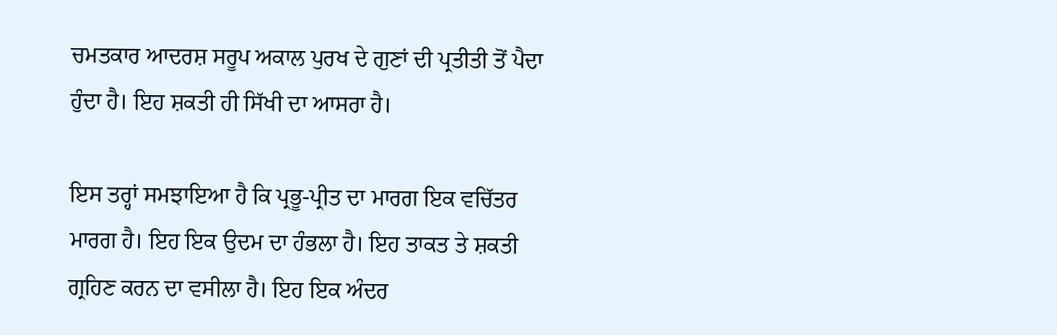ਚਮਤਕਾਰ ਆਦਰਸ਼ ਸਰੂਪ ਅਕਾਲ ਪੁਰਖ ਦੇ ਗੁਣਾਂ ਦੀ ਪ੍ਰਤੀਤੀ ਤੋਂ ਪੈਦਾ ਹੁੰਦਾ ਹੈ। ਇਹ ਸ਼ਕਤੀ ਹੀ ਸਿੱਖੀ ਦਾ ਆਸਰਾ ਹੈ।

ਇਸ ਤਰ੍ਹਾਂ ਸਮਝਾਇਆ ਹੈ ਕਿ ਪ੍ਰਭੂ-ਪ੍ਰੀਤ ਦਾ ਮਾਰਗ ਇਕ ਵਚਿੱਤਰ ਮਾਰਗ ਹੈ। ਇਹ ਇਕ ਉਦਮ ਦਾ ਹੰਭਲਾ ਹੈ। ਇਹ ਤਾਕਤ ਤੇ ਸ਼ਕਤੀ ਗ੍ਰਹਿਣ ਕਰਨ ਦਾ ਵਸੀਲਾ ਹੈ। ਇਹ ਇਕ ਅੰਦਰ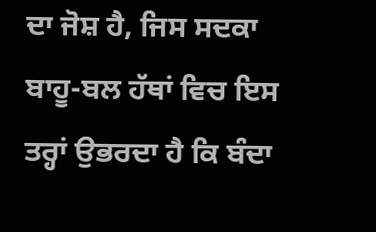ਦਾ ਜੋਸ਼ ਹੈ, ਜਿਸ ਸਦਕਾ ਬਾਹੂ-ਬਲ ਹੱਥਾਂ ਵਿਚ ਇਸ ਤਰ੍ਹਾਂ ਉਭਰਦਾ ਹੈ ਕਿ ਬੰਦਾ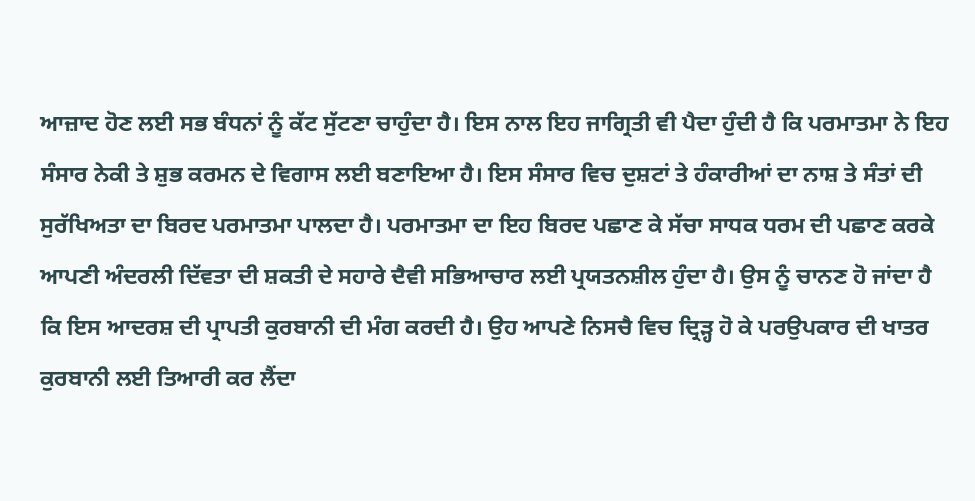ਆਜ਼ਾਦ ਹੋਣ ਲਈ ਸਭ ਬੰਧਨਾਂ ਨੂੰ ਕੱਟ ਸੁੱਟਣਾ ਚਾਹੁੰਦਾ ਹੈ। ਇਸ ਨਾਲ ਇਹ ਜਾਗ੍ਰਿਤੀ ਵੀ ਪੈਦਾ ਹੁੰਦੀ ਹੈ ਕਿ ਪਰਮਾਤਮਾ ਨੇ ਇਹ ਸੰਸਾਰ ਨੇਕੀ ਤੇ ਸ਼ੁਭ ਕਰਮਨ ਦੇ ਵਿਗਾਸ ਲਈ ਬਣਾਇਆ ਹੈ। ਇਸ ਸੰਸਾਰ ਵਿਚ ਦੁਸ਼ਟਾਂ ਤੇ ਹੰਕਾਰੀਆਂ ਦਾ ਨਾਸ਼ ਤੇ ਸੰਤਾਂ ਦੀ ਸੁਰੱਖਿਅਤਾ ਦਾ ਬਿਰਦ ਪਰਮਾਤਮਾ ਪਾਲਦਾ ਹੈ। ਪਰਮਾਤਮਾ ਦਾ ਇਹ ਬਿਰਦ ਪਛਾਣ ਕੇ ਸੱਚਾ ਸਾਧਕ ਧਰਮ ਦੀ ਪਛਾਣ ਕਰਕੇ ਆਪਣੀ ਅੰਦਰਲੀ ਦਿੱਵਤਾ ਦੀ ਸ਼ਕਤੀ ਦੇ ਸਹਾਰੇ ਦੈਵੀ ਸਭਿਆਚਾਰ ਲਈ ਪ੍ਰਯਤਨਸ਼ੀਲ ਹੁੰਦਾ ਹੈ। ਉਸ ਨੂੰ ਚਾਨਣ ਹੋ ਜਾਂਦਾ ਹੈ ਕਿ ਇਸ ਆਦਰਸ਼ ਦੀ ਪ੍ਰਾਪਤੀ ਕੁਰਬਾਨੀ ਦੀ ਮੰਗ ਕਰਦੀ ਹੈ। ਉਹ ਆਪਣੇ ਨਿਸਚੈ ਵਿਚ ਦ੍ਰਿੜ੍ਹ ਹੋ ਕੇ ਪਰਉਪਕਾਰ ਦੀ ਖਾਤਰ ਕੁਰਬਾਨੀ ਲਈ ਤਿਆਰੀ ਕਰ ਲੈਂਦਾ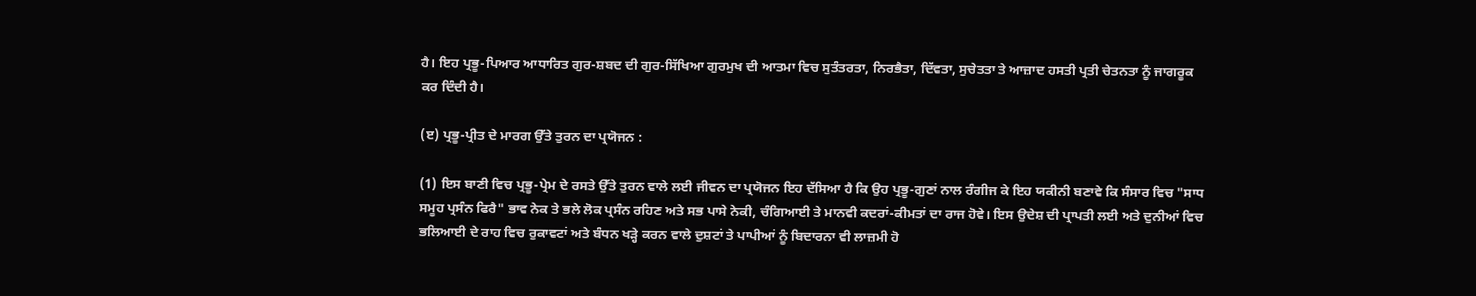ਹੈ। ਇਹ ਪ੍ਰਭੂ-ਪਿਆਰ ਆਧਾਰਿਤ ਗੁਰ-ਸ਼ਬਦ ਦੀ ਗੁਰ-ਸਿੱਖਿਆ ਗੁਰਮੁਖ ਦੀ ਆਤਮਾ ਵਿਚ ਸੁਤੰਤਰਤਾ, ਨਿਰਭੈਤਾ, ਦਿੱਵਤਾ, ਸੁਚੇਤਤਾ ਤੇ ਆਜ਼ਾਦ ਹਸਤੀ ਪ੍ਰਤੀ ਚੇਤਨਤਾ ਨੂੰ ਜਾਗਰੂਕ ਕਰ ਦਿੰਦੀ ਹੈ।

(ੲ) ਪ੍ਰਭੂ-ਪ੍ਰੀਤ ਦੇ ਮਾਰਗ ਉੱਤੇ ਤੁਰਨ ਦਾ ਪ੍ਰਯੋਜਨ :

(1) ਇਸ ਬਾਣੀ ਵਿਚ ਪ੍ਰਭੂ-ਪ੍ਰੇਮ ਦੇ ਰਸਤੇ ਉੱਤੇ ਤੁਰਨ ਵਾਲੇ ਲਈ ਜੀਵਨ ਦਾ ਪ੍ਰਯੋਜਨ ਇਹ ਦੱਸਿਆ ਹੈ ਕਿ ਉਹ ਪ੍ਰਭੂ-ਗੁਣਾਂ ਨਾਲ ਰੰਗੀਜ ਕੇ ਇਹ ਯਕੀਨੀ ਬਣਾਵੇ ਕਿ ਸੰਸਾਰ ਵਿਚ "ਸਾਧ ਸਮੂਹ ਪ੍ਰਸੰਨ ਫਿਰੈ" ਭਾਵ ਨੇਕ ਤੇ ਭਲੇ ਲੋਕ ਪ੍ਰਸੰਨ ਰਹਿਣ ਅਤੇ ਸਭ ਪਾਸੇ ਨੇਕੀ, ਚੰਗਿਆਈ ਤੇ ਮਾਨਵੀ ਕਦਰਾਂ-ਕੀਮਤਾਂ ਦਾ ਰਾਜ ਹੋਵੇ। ਇਸ ਉਦੇਸ਼ ਦੀ ਪ੍ਰਾਪਤੀ ਲਈ ਅਤੇ ਦੁਨੀਆਂ ਵਿਚ ਭਲਿਆਈ ਦੇ ਰਾਹ ਵਿਚ ਰੁਕਾਵਟਾਂ ਅਤੇ ਬੰਧਨ ਖੜ੍ਹੇ ਕਰਨ ਵਾਲੇ ਦੁਸ਼ਟਾਂ ਤੇ ਪਾਪੀਆਂ ਨੂੰ ਬਿਦਾਰਨਾ ਵੀ ਲਾਜ਼ਮੀ ਹੋ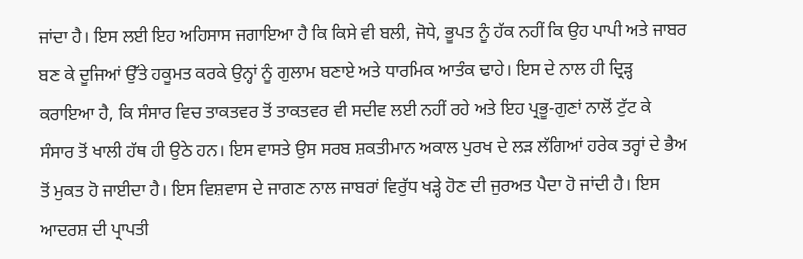ਜਾਂਦਾ ਹੈ। ਇਸ ਲਈ ਇਹ ਅਹਿਸਾਸ ਜਗਾਇਆ ਹੈ ਕਿ ਕਿਸੇ ਵੀ ਬਲੀ, ਜੋਧੇ, ਭੂਪਤ ਨੂੰ ਹੱਕ ਨਹੀਂ ਕਿ ਉਹ ਪਾਪੀ ਅਤੇ ਜਾਬਰ ਬਣ ਕੇ ਦੂਜਿਆਂ ਉੱਤੇ ਹਕੂਮਤ ਕਰਕੇ ਉਨ੍ਹਾਂ ਨੂੰ ਗੁਲਾਮ ਬਣਾਏ ਅਤੇ ਧਾਰਮਿਕ ਆਤੰਕ ਢਾਹੇ। ਇਸ ਦੇ ਨਾਲ ਹੀ ਦ੍ਰਿੜ੍ਹ ਕਰਾਇਆ ਹੈ, ਕਿ ਸੰਸਾਰ ਵਿਚ ਤਾਕਤਵਰ ਤੋਂ ਤਾਕਤਵਰ ਵੀ ਸਦੀਵ ਲਈ ਨਹੀਂ ਰਹੇ ਅਤੇ ਇਹ ਪ੍ਰਭੂ-ਗੁਣਾਂ ਨਾਲੋਂ ਟੁੱਟ ਕੇ ਸੰਸਾਰ ਤੋਂ ਖਾਲੀ ਹੱਥ ਹੀ ਉਠੇ ਹਨ। ਇਸ ਵਾਸਤੇ ਉਸ ਸਰਬ ਸ਼ਕਤੀਮਾਨ ਅਕਾਲ ਪੁਰਖ ਦੇ ਲੜ ਲੱਗਿਆਂ ਹਰੇਕ ਤਰ੍ਹਾਂ ਦੇ ਭੈਅ ਤੋਂ ਮੁਕਤ ਹੋ ਜਾਈਦਾ ਹੈ। ਇਸ ਵਿਸ਼ਵਾਸ ਦੇ ਜਾਗਣ ਨਾਲ ਜਾਬਰਾਂ ਵਿਰੁੱਧ ਖੜ੍ਹੇ ਹੋਣ ਦੀ ਜੁਰਅਤ ਪੈਦਾ ਹੋ ਜਾਂਦੀ ਹੈ। ਇਸ ਆਦਰਸ਼ ਦੀ ਪ੍ਰਾਪਤੀ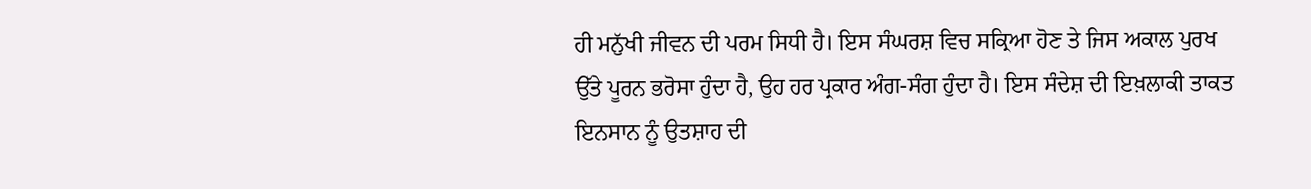ਹੀ ਮਨੁੱਖੀ ਜੀਵਨ ਦੀ ਪਰਮ ਸਿਧੀ ਹੈ। ਇਸ ਸੰਘਰਸ਼ ਵਿਚ ਸਕ੍ਰਿਆ ਹੋਣ ਤੇ ਜਿਸ ਅਕਾਲ ਪੁਰਖ ਉੱਤੇ ਪੂਰਨ ਭਰੋਸਾ ਹੁੰਦਾ ਹੈ, ਉਹ ਹਰ ਪ੍ਰਕਾਰ ਅੰਗ-ਸੰਗ ਹੁੰਦਾ ਹੈ। ਇਸ ਸੰਦੇਸ਼ ਦੀ ਇਖ਼ਲਾਕੀ ਤਾਕਤ ਇਨਸਾਨ ਨੂੰ ਉਤਸ਼ਾਹ ਦੀ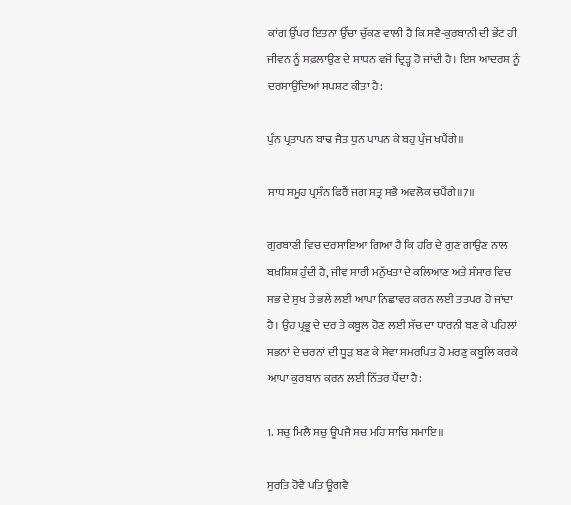ਕਾਂਗ ਉੱਪਰ ਇਤਨਾ ਉੱਚਾ ਚੁੱਕਣ ਵਾਲੀ ਹੈ ਕਿ ਸਵੈ-ਕੁਰਬਾਨੀ ਦੀ ਭੇਂਟ ਹੀ ਜੀਵਨ ਨੂੰ ਸਫ਼ਲਾਉਣ ਦੇ ਸਾਧਨ ਵਜੋਂ ਦ੍ਰਿੜ੍ਹ ਹੋ ਜਾਂਦੀ ਹੈ। ਇਸ ਆਦਰਸ਼ ਨੂੰ ਦਰਸਾਉਂਦਿਆਂ ਸਪਸ਼ਟ ਕੀਤਾ ਹੈ:

ਪੁੰਨ ਪ੍ਰਤਾਪਨ ਬਾਢ ਜੈਤ ਧੁਨ ਪਾਪਨ ਕੇ ਬਹੁ ਪੁੰਜ ਖਪੈਂਗੇ॥

ਸਾਧ ਸਮੂਹ ਪ੍ਰਸੰਨ ਫਿਰੈਂ ਜਗ ਸਤ੍ਰ ਸਭੈ ਅਵਲੋਕ ਚਪੈਂਗੇ॥7॥

ਗੁਰਬਾਣੀ ਵਿਚ ਦਰਸਾਇਆ ਗਿਆ ਹੈ ਕਿ ਹਰਿ ਦੇ ਗੁਣ ਗਾਉਣ ਨਾਲ ਬਖ਼ਸ਼ਿਸ਼ ਹੁੰਦੀ ਹੈ, ਜੀਵ ਸਾਰੀ ਮਨੁੱਖਤਾ ਦੇ ਕਲਿਆਣ ਅਤੇ ਸੰਸਾਰ ਵਿਚ ਸਭ ਦੇ ਸੁਖ ਤੇ ਭਲੇ ਲਈ ਆਪਾ ਨਿਛਾਵਰ ਕਰਨ ਲਈ ਤਤਪਰ ਹੋ ਜਾਂਦਾ ਹੈ। ਉਹ ਪ੍ਰਭੂ ਦੇ ਦਰ ਤੇ ਕਬੂਲ ਹੋਣ ਲਈ ਸੱਚ ਦਾ ਧਾਰਨੀ ਬਣ ਕੇ ਪਹਿਲਾਂ ਸਭਨਾਂ ਦੇ ਚਰਨਾਂ ਦੀ ਧੂੜ ਬਣ ਕੇ ਸੇਵਾ ਸਮਰਪਿਤ ਹੋ ਮਰਣੁ ਕਬੂਲਿ ਕਰਕੇ ਆਪਾ ਕੁਰਬਾਨ ਕਰਨ ਲਈ ਨਿੱਤਰ ਪੈਂਦਾ ਹੈ:

1. ਸਚੁ ਮਿਲੈ ਸਚੁ ਊਪਜੈ ਸਚ ਮਹਿ ਸਾਚਿ ਸਮਾਇ॥

ਸੁਰਤਿ ਹੋਵੈ ਪਤਿ ਊਗਵੈ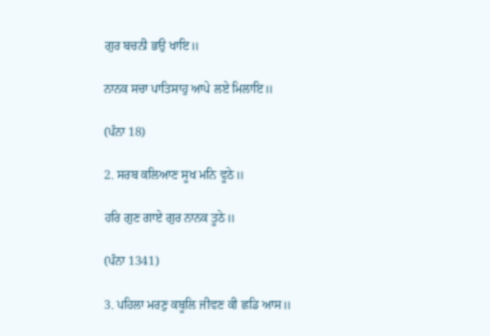ਗੁਰ ਬਚਨੀ ਭਉ ਖਾਇ॥

ਨਾਨਕ ਸਚਾ ਪਾਤਿਸਾਹੁ ਆਪੇ ਲਏ ਮਿਲਾਇ॥

(ਪੰਨਾ 18)

2. ਸਰਬ ਕਲਿਆਣ ਸੂਖ ਮਨਿ ਵੂਠੇ॥

ਹਰਿ ਗੁਣ ਗਾਏ ਗੁਰ ਨਾਨਕ ਤੂਠੇ॥

(ਪੰਨਾ 1341)

3. ਪਹਿਲਾ ਮਰਣੁ ਕਬੂਲਿ ਜੀਵਣ ਕੀ ਛਡਿ ਆਸ॥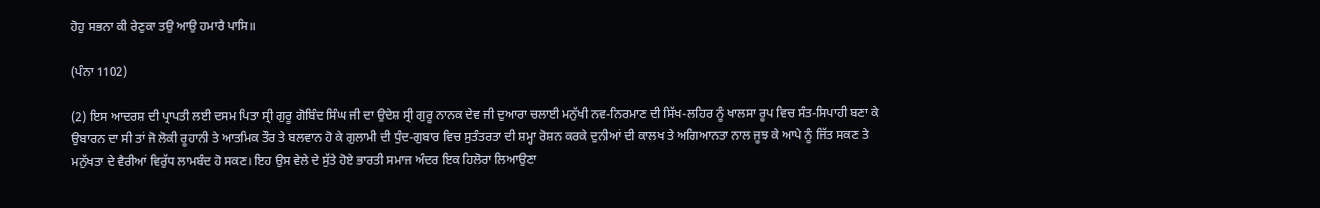ਹੋਹੁ ਸਭਨਾ ਕੀ ਰੇਣੁਕਾ ਤਉ ਆਉ ਹਮਾਰੈ ਪਾਸਿ॥

(ਪੰਨਾ 1102)

(2) ਇਸ ਆਦਰਸ਼ ਦੀ ਪ੍ਰਾਪਤੀ ਲਈ ਦਸਮ ਪਿਤਾ ਸ੍ਰੀ ਗੁਰੂ ਗੋਬਿੰਦ ਸਿੰਘ ਜੀ ਦਾ ਉਦੇਸ਼ ਸ੍ਰੀ ਗੁਰੂ ਨਾਨਕ ਦੇਵ ਜੀ ਦੁਆਰਾ ਚਲਾਈ ਮਨੁੱਖੀ ਨਵ-ਨਿਰਮਾਣ ਦੀ ਸਿੱਖ-ਲਹਿਰ ਨੂੰ ਖਾਲਸਾ ਰੂਪ ਵਿਚ ਸੰਤ-ਸਿਪਾਹੀ ਬਣਾ ਕੇ ਉਬਾਰਨ ਦਾ ਸੀ ਤਾਂ ਜੋ ਲੋਕੀ ਰੂਹਾਨੀ ਤੇ ਆਤਮਿਕ ਤੌਰ ਤੇ ਬਲਵਾਨ ਹੋ ਕੇ ਗੁਲਾਮੀ ਦੀ ਧੁੰਦ-ਗੁਬਾਰ ਵਿਚ ਸੁਤੰਤਰਤਾ ਦੀ ਸ਼ਮ੍ਹਾ ਰੋਸ਼ਨ ਕਰਕੇ ਦੁਨੀਆਂ ਦੀ ਕਾਲਖ ਤੇ ਅਗਿਆਨਤਾ ਨਾਲ ਜੂਝ ਕੇ ਆਪੇ ਨੂੰ ਜਿੱਤ ਸਕਣ ਤੇ ਮਨੁੱਖਤਾ ਦੇ ਵੈਰੀਆਂ ਵਿਰੁੱਧ ਲਾਮਬੰਦ ਹੋ ਸਕਣ। ਇਹ ਉਸ ਵੇਲੇ ਦੇ ਸੁੱਤੇ ਹੋਏ ਭਾਰਤੀ ਸਮਾਜ ਅੰਦਰ ਇਕ ਹਿਲੋਰਾ ਲਿਆਉਣਾ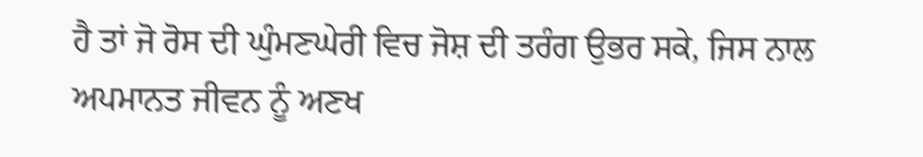ਹੈ ਤਾਂ ਜੋ ਰੋਸ ਦੀ ਘੁੰਮਣਘੇਰੀ ਵਿਚ ਜੋਸ਼ ਦੀ ਤਰੰਗ ਉਭਰ ਸਕੇ, ਜਿਸ ਨਾਲ ਅਪਮਾਨਤ ਜੀਵਨ ਨੂੰ ਅਣਖ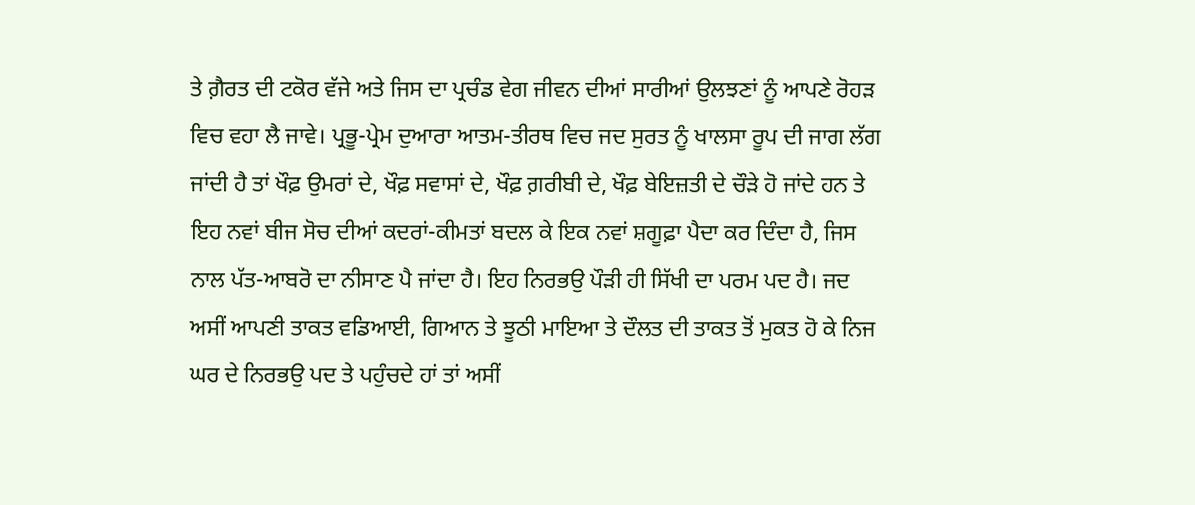ਤੇ ਗ਼ੈਰਤ ਦੀ ਟਕੋਰ ਵੱਜੇ ਅਤੇ ਜਿਸ ਦਾ ਪ੍ਰਚੰਡ ਵੇਗ ਜੀਵਨ ਦੀਆਂ ਸਾਰੀਆਂ ਉਲਝਣਾਂ ਨੂੰ ਆਪਣੇ ਰੋਹੜ ਵਿਚ ਵਹਾ ਲੈ ਜਾਵੇ। ਪ੍ਰਭੂ-ਪ੍ਰੇਮ ਦੁਆਰਾ ਆਤਮ-ਤੀਰਥ ਵਿਚ ਜਦ ਸੁਰਤ ਨੂੰ ਖਾਲਸਾ ਰੂਪ ਦੀ ਜਾਗ ਲੱਗ ਜਾਂਦੀ ਹੈ ਤਾਂ ਖੌਫ਼ ਉਮਰਾਂ ਦੇ, ਖੌਫ਼ ਸਵਾਸਾਂ ਦੇ, ਖੌਫ਼ ਗ਼ਰੀਬੀ ਦੇ, ਖੌਫ਼ ਬੇਇਜ਼ਤੀ ਦੇ ਚੌੜੇ ਹੋ ਜਾਂਦੇ ਹਨ ਤੇ ਇਹ ਨਵਾਂ ਬੀਜ ਸੋਚ ਦੀਆਂ ਕਦਰਾਂ-ਕੀਮਤਾਂ ਬਦਲ ਕੇ ਇਕ ਨਵਾਂ ਸ਼ਗੂਫ਼ਾ ਪੈਦਾ ਕਰ ਦਿੰਦਾ ਹੈ, ਜਿਸ ਨਾਲ ਪੱਤ-ਆਬਰੋ ਦਾ ਨੀਸਾਣ ਪੈ ਜਾਂਦਾ ਹੈ। ਇਹ ਨਿਰਭਉ ਪੌੜੀ ਹੀ ਸਿੱਖੀ ਦਾ ਪਰਮ ਪਦ ਹੈ। ਜਦ ਅਸੀਂ ਆਪਣੀ ਤਾਕਤ ਵਡਿਆਈ, ਗਿਆਨ ਤੇ ਝੂਠੀ ਮਾਇਆ ਤੇ ਦੌਲਤ ਦੀ ਤਾਕਤ ਤੋਂ ਮੁਕਤ ਹੋ ਕੇ ਨਿਜ ਘਰ ਦੇ ਨਿਰਭਉ ਪਦ ਤੇ ਪਹੁੰਚਦੇ ਹਾਂ ਤਾਂ ਅਸੀਂ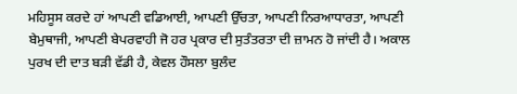ਮਹਿਸੂਸ ਕਰਦੇ ਹਾਂ ਆਪਣੀ ਵਡਿਆਈ, ਆਪਣੀ ਉੱਚਤਾ, ਆਪਣੀ ਨਿਰਆਧਾਰਤਾ, ਆਪਣੀ ਬੇਮੁਥਾਜੀ, ਆਪਣੀ ਬੇਪਰਵਾਹੀ ਜੋ ਹਰ ਪ੍ਰਕਾਰ ਦੀ ਸੁਤੰਤਰਤਾ ਦੀ ਜ਼ਾਮਨ ਹੋ ਜਾਂਦੀ ਹੈ। ਅਕਾਲ ਪੁਰਖ ਦੀ ਦਾਤ ਬੜੀ ਵੱਡੀ ਹੈ, ਕੇਵਲ ਹੌਸਲਾ ਬੁਲੰਦ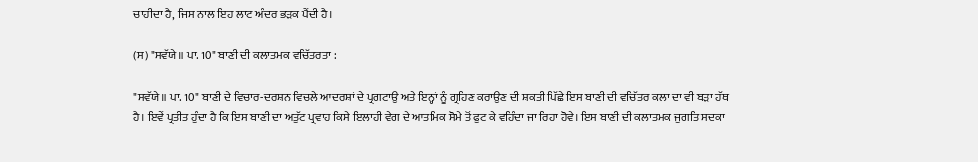ਚਾਹੀਦਾ ਹੈ, ਜਿਸ ਨਾਲ ਇਹ ਲਾਟ ਅੰਦਰ ਭੜਕ ਪੈਂਦੀ ਹੈ।

(ਸ) "ਸਵੱਯੇ॥ ਪਾ. 10" ਬਾਣੀ ਦੀ ਕਲਾਤਮਕ ਵਚਿੱਤਰਤਾ :

"ਸਵੱਯੇ॥ ਪਾ. 10" ਬਾਣੀ ਦੇ ਵਿਚਾਰ-ਦਰਸ਼ਨ ਵਿਚਲੇ ਆਦਰਸ਼ਾਂ ਦੇ ਪ੍ਰਗਟਾਉ ਅਤੇ ਇਨ੍ਹਾਂ ਨੂੰ ਗ੍ਰਹਿਣ ਕਰਾਉਣ ਦੀ ਸ਼ਕਤੀ ਪਿੱਛੇ ਇਸ ਬਾਣੀ ਦੀ ਵਚਿੱਤਰ ਕਲਾ ਦਾ ਵੀ ਬੜਾ ਹੱਥ ਹੈ। ਇਵੇਂ ਪ੍ਰਤੀਤ ਹੁੰਦਾ ਹੈ ਕਿ ਇਸ ਬਾਣੀ ਦਾ ਅਤੁੱਟ ਪ੍ਰਵਾਹ ਕਿਸੇ ਇਲਾਹੀ ਵੇਗ ਦੇ ਆਤਮਿਕ ਸੋਮੇ ਤੋਂ ਫੁਟ ਕੇ ਵਹਿੰਦਾ ਜਾ ਰਿਹਾ ਹੋਵੇ। ਇਸ ਬਾਣੀ ਦੀ ਕਲਾਤਮਕ ਜੁਗਤਿ ਸਦਕਾ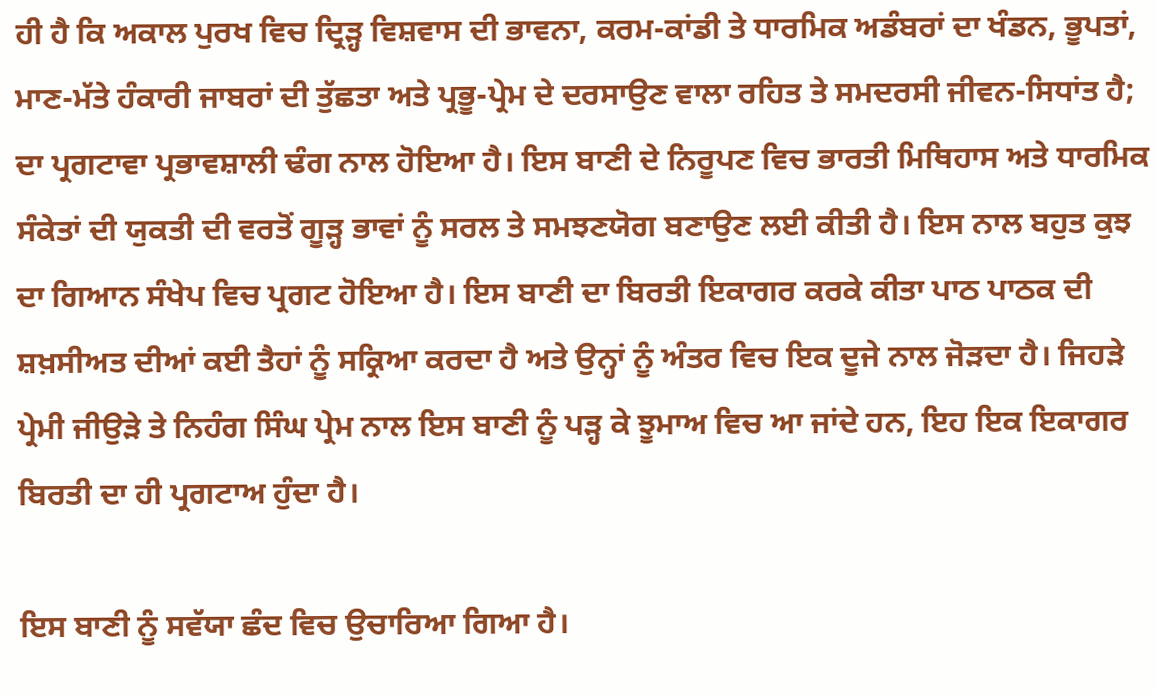ਹੀ ਹੈ ਕਿ ਅਕਾਲ ਪੁਰਖ ਵਿਚ ਦ੍ਰਿੜ੍ਹ ਵਿਸ਼ਵਾਸ ਦੀ ਭਾਵਨਾ, ਕਰਮ-ਕਾਂਡੀ ਤੇ ਧਾਰਮਿਕ ਅਡੰਬਰਾਂ ਦਾ ਖੰਡਨ, ਭੂਪਤਾਂ, ਮਾਣ-ਮੱਤੇ ਹੰਕਾਰੀ ਜਾਬਰਾਂ ਦੀ ਤੁੱਛਤਾ ਅਤੇ ਪ੍ਰਭੂ-ਪ੍ਰੇਮ ਦੇ ਦਰਸਾਉਣ ਵਾਲਾ ਰਹਿਤ ਤੇ ਸਮਦਰਸੀ ਜੀਵਨ-ਸਿਧਾਂਤ ਹੈ; ਦਾ ਪ੍ਰਗਟਾਵਾ ਪ੍ਰਭਾਵਸ਼ਾਲੀ ਢੰਗ ਨਾਲ ਹੋਇਆ ਹੈ। ਇਸ ਬਾਣੀ ਦੇ ਨਿਰੂਪਣ ਵਿਚ ਭਾਰਤੀ ਮਿਥਿਹਾਸ ਅਤੇ ਧਾਰਮਿਕ ਸੰਕੇਤਾਂ ਦੀ ਯੁਕਤੀ ਦੀ ਵਰਤੋਂ ਗੂੜ੍ਹ ਭਾਵਾਂ ਨੂੰ ਸਰਲ ਤੇ ਸਮਝਣਯੋਗ ਬਣਾਉਣ ਲਈ ਕੀਤੀ ਹੈ। ਇਸ ਨਾਲ ਬਹੁਤ ਕੁਝ ਦਾ ਗਿਆਨ ਸੰਖੇਪ ਵਿਚ ਪ੍ਰਗਟ ਹੋਇਆ ਹੈ। ਇਸ ਬਾਣੀ ਦਾ ਬਿਰਤੀ ਇਕਾਗਰ ਕਰਕੇ ਕੀਤਾ ਪਾਠ ਪਾਠਕ ਦੀ ਸ਼ਖ਼ਸੀਅਤ ਦੀਆਂ ਕਈ ਤੈਹਾਂ ਨੂੰ ਸਕ੍ਰਿਆ ਕਰਦਾ ਹੈ ਅਤੇ ਉਨ੍ਹਾਂ ਨੂੰ ਅੰਤਰ ਵਿਚ ਇਕ ਦੂਜੇ ਨਾਲ ਜੋੜਦਾ ਹੈ। ਜਿਹੜੇ ਪ੍ਰੇਮੀ ਜੀਉੜੇ ਤੇ ਨਿਹੰਗ ਸਿੰਘ ਪ੍ਰੇਮ ਨਾਲ ਇਸ ਬਾਣੀ ਨੂੰ ਪੜ੍ਹ ਕੇ ਝੂਮਾਅ ਵਿਚ ਆ ਜਾਂਦੇ ਹਨ, ਇਹ ਇਕ ਇਕਾਗਰ ਬਿਰਤੀ ਦਾ ਹੀ ਪ੍ਰਗਟਾਅ ਹੁੰਦਾ ਹੈ।

ਇਸ ਬਾਣੀ ਨੂੰ ਸਵੱਯਾ ਛੰਦ ਵਿਚ ਉਚਾਰਿਆ ਗਿਆ ਹੈ।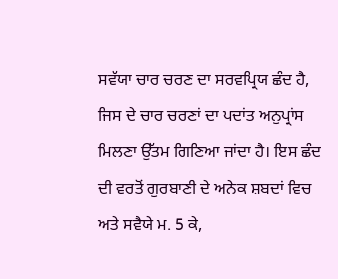ਸਵੱਯਾ ਚਾਰ ਚਰਣ ਦਾ ਸਰਵਪ੍ਰਿਯ ਛੰਦ ਹੈ, ਜਿਸ ਦੇ ਚਾਰ ਚਰਣਾਂ ਦਾ ਪਦਾਂਤ ਅਨੁਪ੍ਰਾਂਸ ਮਿਲਣਾ ਉੱਤਮ ਗਿਣਿਆ ਜਾਂਦਾ ਹੈ। ਇਸ ਛੰਦ ਦੀ ਵਰਤੋਂ ਗੁਰਬਾਣੀ ਦੇ ਅਨੇਕ ਸ਼ਬਦਾਂ ਵਿਚ ਅਤੇ ਸਵੈਯੇ ਮ. 5 ਕੇ,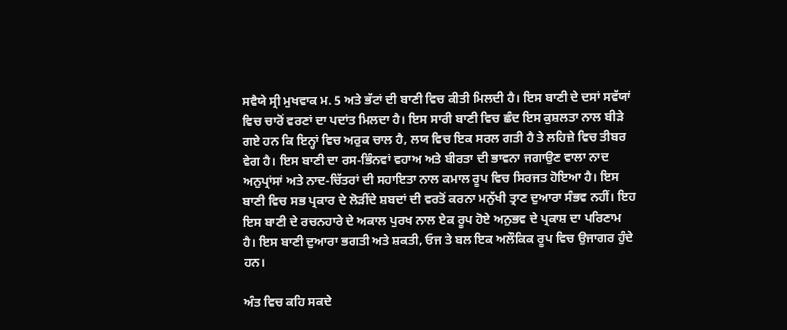ਸਵੈਯੇ ਸ੍ਰੀ ਮੁਖਵਾਕ ਮ. 5 ਅਤੇ ਭੱਟਾਂ ਦੀ ਬਾਣੀ ਵਿਚ ਕੀਤੀ ਮਿਲਦੀ ਹੈ। ਇਸ ਬਾਣੀ ਦੇ ਦਸਾਂ ਸਵੱਯਾਂ ਵਿਚ ਚਾਰੋਂ ਵਰਣਾਂ ਦਾ ਪਦਾਂਤ ਮਿਲਦਾ ਹੈ। ਇਸ ਸਾਰੀ ਬਾਣੀ ਵਿਚ ਛੰਦ ਇਸ ਕੁਸ਼ਲਤਾ ਨਾਲ ਬੀੜੇ ਗਏ ਹਨ ਕਿ ਇਨ੍ਹਾਂ ਵਿਚ ਅਰੁਕ ਚਾਲ ਹੈ, ਲਯ ਵਿਚ ਇਕ ਸਰਲ ਗਤੀ ਹੈ ਤੇ ਲਹਿਜ਼ੇ ਵਿਚ ਤੀਬਰ ਵੇਗ ਹੈ। ਇਸ ਬਾਣੀ ਦਾ ਰਸ-ਭਿੰਨਵਾਂ ਵਹਾਅ ਅਤੇ ਬੀਰਤਾ ਦੀ ਭਾਵਨਾ ਜਗਾਉਣ ਵਾਲਾ ਨਾਦ ਅਨੁਪ੍ਰਾਂਸਾਂ ਅਤੇ ਨਾਦ-ਚਿੱਤਰਾਂ ਦੀ ਸਹਾਇਤਾ ਨਾਲ ਕਮਾਲ ਰੂਪ ਵਿਚ ਸਿਰਜਤ ਹੋਇਆ ਹੈ। ਇਸ ਬਾਣੀ ਵਿਚ ਸਭ ਪ੍ਰਕਾਰ ਦੇ ਲੋੜੀਂਦੇ ਸ਼ਬਦਾਂ ਦੀ ਵਰਤੋਂ ਕਰਨਾ ਮਨੁੱਖੀ ਤ੍ਰਾਣ ਦੁਆਰਾ ਸੰਭਵ ਨਹੀਂ। ਇਹ ਇਸ ਬਾਣੀ ਦੇ ਰਚਨਹਾਰੇ ਦੇ ਅਕਾਲ ਪੁਰਖ ਨਾਲ ਏਕ ਰੂਪ ਹੋਏ ਅਨੁਭਵ ਦੇ ਪ੍ਰਕਾਸ਼ ਦਾ ਪਰਿਣਾਮ ਹੈ। ਇਸ ਬਾਣੀ ਦੁਆਰਾ ਭਗਤੀ ਅਤੇ ਸ਼ਕਤੀ, ਓਜ ਤੇ ਬਲ ਇਕ ਅਲੌਕਿਕ ਰੂਪ ਵਿਚ ਉਜਾਗਰ ਹੁੰਦੇ ਹਨ।

ਅੰਤ ਵਿਚ ਕਹਿ ਸਕਦੇ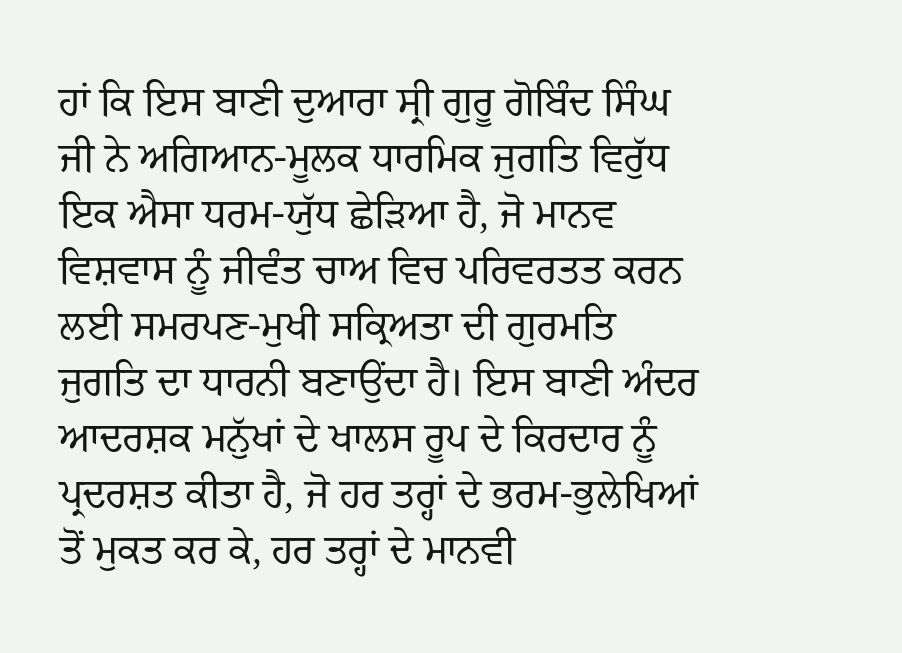ਹਾਂ ਕਿ ਇਸ ਬਾਣੀ ਦੁਆਰਾ ਸ੍ਰੀ ਗੁਰੂ ਗੋਬਿੰਦ ਸਿੰਘ ਜੀ ਨੇ ਅਗਿਆਨ-ਮੂਲਕ ਧਾਰਮਿਕ ਜੁਗਤਿ ਵਿਰੁੱਧ ਇਕ ਐਸਾ ਧਰਮ-ਯੁੱਧ ਛੇੜਿਆ ਹੈ, ਜੋ ਮਾਨਵ ਵਿਸ਼ਵਾਸ ਨੂੰ ਜੀਵੰਤ ਚਾਅ ਵਿਚ ਪਰਿਵਰਤਤ ਕਰਨ ਲਈ ਸਮਰਪਣ-ਮੁਖੀ ਸਕ੍ਰਿਅਤਾ ਦੀ ਗੁਰਮਤਿ ਜੁਗਤਿ ਦਾ ਧਾਰਨੀ ਬਣਾਉਂਦਾ ਹੈ। ਇਸ ਬਾਣੀ ਅੰਦਰ ਆਦਰਸ਼ਕ ਮਨੁੱਖਾਂ ਦੇ ਖਾਲਸ ਰੂਪ ਦੇ ਕਿਰਦਾਰ ਨੂੰ ਪ੍ਰਦਰਸ਼ਤ ਕੀਤਾ ਹੈ, ਜੋ ਹਰ ਤਰ੍ਹਾਂ ਦੇ ਭਰਮ-ਭੁਲੇਖਿਆਂ ਤੋਂ ਮੁਕਤ ਕਰ ਕੇ, ਹਰ ਤਰ੍ਹਾਂ ਦੇ ਮਾਨਵੀ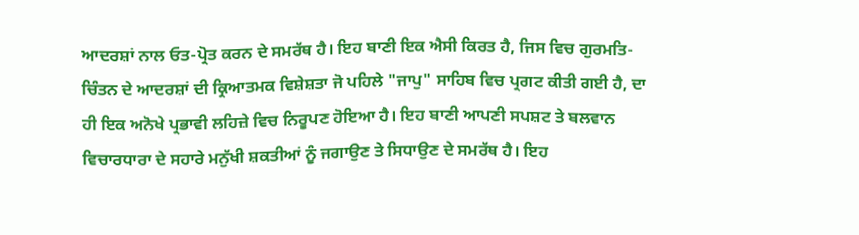ਆਦਰਸ਼ਾਂ ਨਾਲ ਓਤ-ਪ੍ਰੋਤ ਕਰਨ ਦੇ ਸਮਰੱਥ ਹੈ। ਇਹ ਬਾਣੀ ਇਕ ਐਸੀ ਕਿਰਤ ਹੈ, ਜਿਸ ਵਿਚ ਗੁਰਮਤਿ-ਚਿੰਤਨ ਦੇ ਆਦਰਸ਼ਾਂ ਦੀ ਕ੍ਰਿਆਤਮਕ ਵਿਸ਼ੇਸ਼ਤਾ ਜੋ ਪਹਿਲੇ "ਜਾਪੁ" ਸਾਹਿਬ ਵਿਚ ਪ੍ਰਗਟ ਕੀਤੀ ਗਈ ਹੈ, ਦਾ ਹੀ ਇਕ ਅਨੋਖੇ ਪ੍ਰਭਾਵੀ ਲਹਿਜ਼ੇ ਵਿਚ ਨਿਰੂਪਣ ਹੋਇਆ ਹੈ। ਇਹ ਬਾਣੀ ਆਪਣੀ ਸਪਸ਼ਟ ਤੇ ਬਲਵਾਨ ਵਿਚਾਰਧਾਰਾ ਦੇ ਸਹਾਰੇ ਮਨੁੱਖੀ ਸ਼ਕਤੀਆਂ ਨੂੰ ਜਗਾਉਣ ਤੇ ਸਿਧਾਉਣ ਦੇ ਸਮਰੱਥ ਹੈ। ਇਹ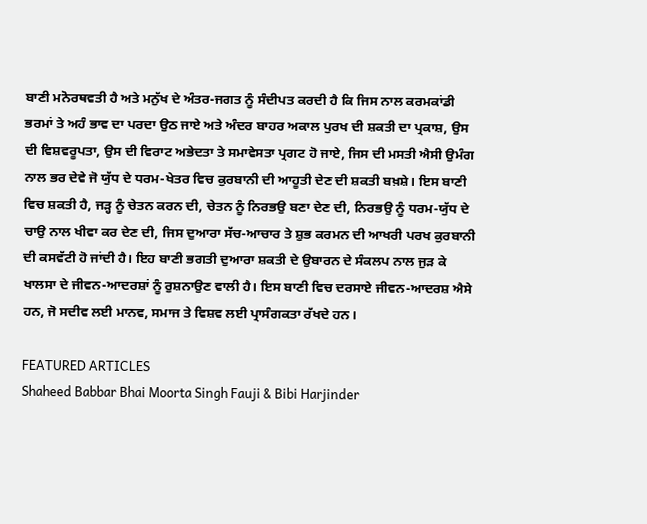ਬਾਣੀ ਮਨੋਰਥਵਤੀ ਹੈ ਅਤੇ ਮਨੁੱਖ ਦੇ ਅੰਤਰ-ਜਗਤ ਨੂੰ ਸੰਦੀਪਤ ਕਰਦੀ ਹੈ ਕਿ ਜਿਸ ਨਾਲ ਕਰਮਕਾਂਡੀ ਭਰਮਾਂ ਤੇ ਅਹੰ ਭਾਵ ਦਾ ਪਰਦਾ ਉਠ ਜਾਏ ਅਤੇ ਅੰਦਰ ਬਾਹਰ ਅਕਾਲ ਪੁਰਖ ਦੀ ਸ਼ਕਤੀ ਦਾ ਪ੍ਰਕਾਸ਼, ਉਸ ਦੀ ਵਿਸ਼ਵਰੂਪਤਾ, ਉਸ ਦੀ ਵਿਰਾਟ ਅਭੇਦਤਾ ਤੇ ਸਮਾਵੇਸਤਾ ਪ੍ਰਗਟ ਹੋ ਜਾਏ, ਜਿਸ ਦੀ ਮਸਤੀ ਐਸੀ ਉਮੰਗ ਨਾਲ ਭਰ ਦੇਵੇ ਜੋ ਯੁੱਧ ਦੇ ਧਰਮ-ਖੇਤਰ ਵਿਚ ਕੁਰਬਾਨੀ ਦੀ ਆਹੂਤੀ ਦੇਣ ਦੀ ਸ਼ਕਤੀ ਬਖ਼ਸ਼ੇ। ਇਸ ਬਾਣੀ ਵਿਚ ਸ਼ਕਤੀ ਹੈ, ਜੜ੍ਹ ਨੂੰ ਚੇਤਨ ਕਰਨ ਦੀ, ਚੇਤਨ ਨੂੰ ਨਿਰਭਉ ਬਣਾ ਦੇਣ ਦੀ, ਨਿਰਭਉ ਨੂੰ ਧਰਮ-ਯੁੱਧ ਦੇ ਚਾਉ ਨਾਲ ਖੀਵਾ ਕਰ ਦੇਣ ਦੀ, ਜਿਸ ਦੁਆਰਾ ਸੱਚ-ਆਚਾਰ ਤੇ ਸ਼ੁਭ ਕਰਮਨ ਦੀ ਆਖਰੀ ਪਰਖ ਕੁਰਬਾਨੀ ਦੀ ਕਸਵੱਟੀ ਹੋ ਜਾਂਦੀ ਹੈ। ਇਹ ਬਾਣੀ ਭਗਤੀ ਦੁਆਰਾ ਸ਼ਕਤੀ ਦੇ ਉਬਾਰਨ ਦੇ ਸੰਕਲਪ ਨਾਲ ਜੁੜ ਕੇ ਖਾਲਸਾ ਦੇ ਜੀਵਨ-ਆਦਰਸ਼ਾਂ ਨੂੰ ਰੁਸ਼ਨਾਉਣ ਵਾਲੀ ਹੈ। ਇਸ ਬਾਣੀ ਵਿਚ ਦਰਸਾਏ ਜੀਵਨ-ਆਦਰਸ਼ ਐਸੇ ਹਨ, ਜੋ ਸਦੀਵ ਲਈ ਮਾਨਵ, ਸਮਾਜ ਤੇ ਵਿਸ਼ਵ ਲਈ ਪ੍ਰਾਸੰਗਕਤਾ ਰੱਖਦੇ ਹਨ।

FEATURED ARTICLES
Shaheed Babbar Bhai Moorta Singh Fauji & Bibi Harjinder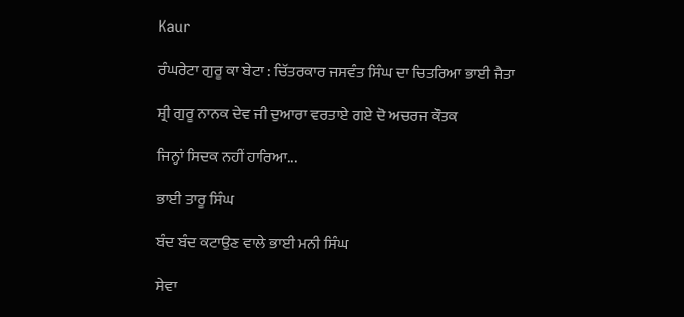Kaur

ਰੰਘਰੇਟਾ ਗੁਰੂ ਕਾ ਬੇਟਾ : ਚਿੱਤਰਕਾਰ ਜਸਵੰਤ ਸਿੰਘ ਦਾ ਚਿਤਰਿਆ ਭਾਈ ਜੈਤਾ

ਸ਼੍ਰੀ ਗੁਰੂ ਨਾਨਕ ਦੇਵ ਜੀ ਦੁਆਰਾ ਵਰਤਾਏ ਗਏ ਦੋ ਅਚਰਜ ਕੌਤਕ

ਜਿਨ੍ਹਾਂ ਸਿਦਕ ਨਹੀਂ ਹਾਰਿਆ...

ਭਾਈ ਤਾਰੂ ਸਿੰਘ

ਬੰਦ ਬੰਦ ਕਟਾਉਣ ਵਾਲੇ ਭਾਈ ਮਨੀ ਸਿੰਘ

ਸੇਵਾ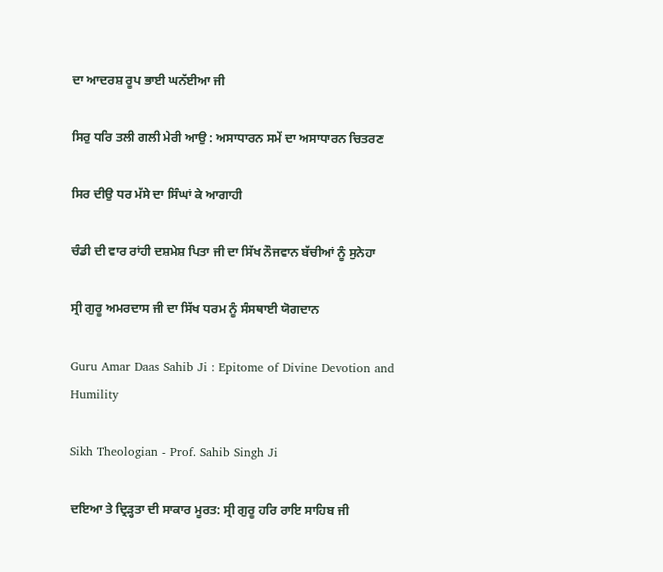ਦਾ ਆਦਰਸ਼ ਰੂਪ ਭਾਈ ਘਨੱਈਆ ਜੀ

ਸਿਰੁ ਧਰਿ ਤਲੀ ਗਲੀ ਮੇਰੀ ਆਉ : ਅਸਾਧਾਰਨ ਸਮੇਂ ਦਾ ਅਸਾਧਾਰਨ ਚਿਤਰਣ

ਸਿਰ ਦੀਉ ਧਰ ਮੱਸੇ ਦਾ ਸਿੰਘਾਂ ਕੇ ਆਗਾਹੀ

ਚੰਡੀ ਦੀ ਵਾਰ ਰਾਂਹੀ ਦਸ਼ਮੇਸ਼ ਪਿਤਾ ਜੀ ਦਾ ਸਿੱਖ ਨੌਜਵਾਨ ਬੱਚੀਆਂ ਨੂੰ ਸੁਨੇਹਾ

ਸ੍ਰੀ ਗੁਰੂ ਅਮਰਦਾਸ ਜੀ ਦਾ ਸਿੱਖ ਧਰਮ ਨੂੰ ਸੰਸਥਾਈ ਯੋਗਦਾਨ

Guru Amar Daas Sahib Ji : Epitome of Divine Devotion and Humility

Sikh Theologian - Prof. Sahib Singh Ji

ਦਇਆ ਤੇ ਦ੍ਰਿੜ੍ਹਤਾ ਦੀ ਸਾਕਾਰ ਮੂਰਤ: ਸ੍ਰੀ ਗੁਰੂ ਹਰਿ ਰਾਇ ਸਾਹਿਬ ਜੀ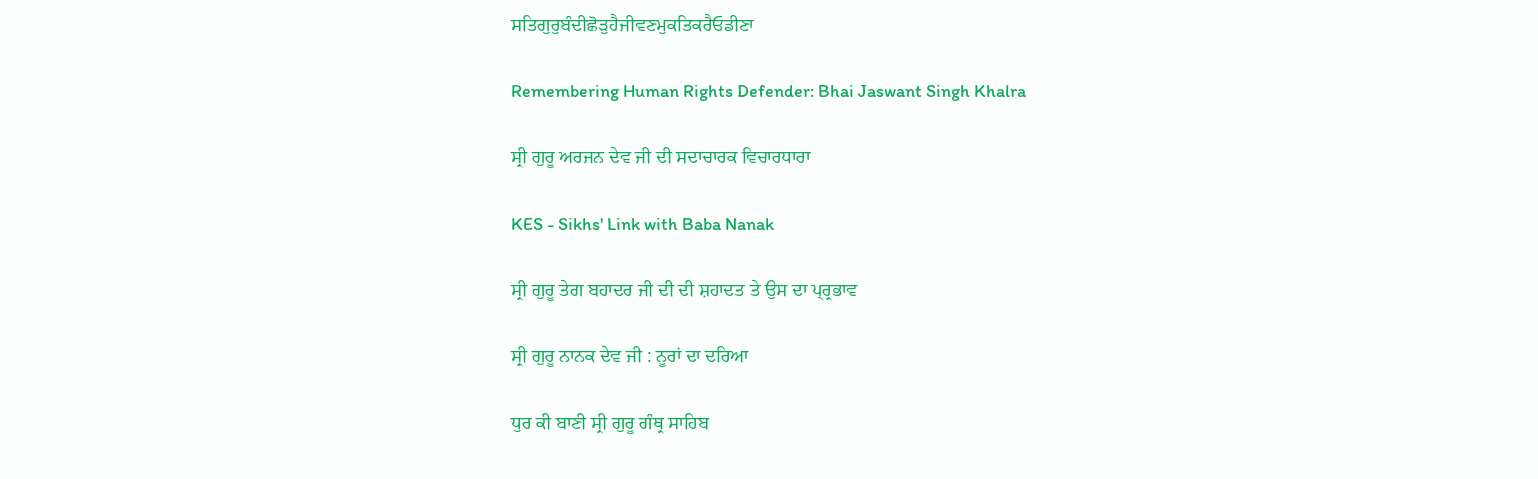ਸਤਿਗੁਰੁਬੰਦੀਛੋੜੁਹੈਜੀਵਣਮੁਕਤਿਕਰੈਓਡੀਣਾ

Remembering Human Rights Defender: Bhai Jaswant Singh Khalra

ਸ੍ਰੀ ਗੁਰੂ ਅਰਜਨ ਦੇਵ ਜੀ ਦੀ ਸਦਾਚਾਰਕ ਵਿਚਾਰਧਾਰਾ

KES - Sikhs' Link with Baba Nanak

ਸ੍ਰੀ ਗੁਰੂ ਤੇਗ ਬਹਾਦਰ ਜੀ ਦੀ ਦੀ ਸ਼ਹਾਦਤ ਤੇ ਉਸ ਦਾ ਪ੍ਰ੍ਰਭਾਵ

ਸ੍ਰੀ ਗੁਰੂ ਨਾਨਕ ਦੇਵ ਜੀ : ਨੂਰਾਂ ਦਾ ਦਰਿਆ

ਧੁਰ ਕੀ ਬਾਣੀ ਸ੍ਰੀ ਗੁਰੂ ਗੰਥ੍ਰ ਸਾਹਿਬ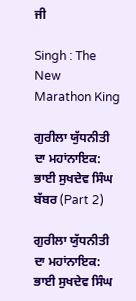ਜੀ

Singh : The New Marathon King

ਗੁਰੀਲਾ ਯੁੱਧਨੀਤੀ ਦਾ ਮਹਾਂਨਾਇਕ: ਭਾਈ ਸੁਖਦੇਵ ਸਿੰਘ ਬੱਬਰ (Part 2)

ਗੁਰੀਲਾ ਯੁੱਧਨੀਤੀ ਦਾ ਮਹਾਂਨਾਇਕ: ਭਾਈ ਸੁਖਦੇਵ ਸਿੰਘ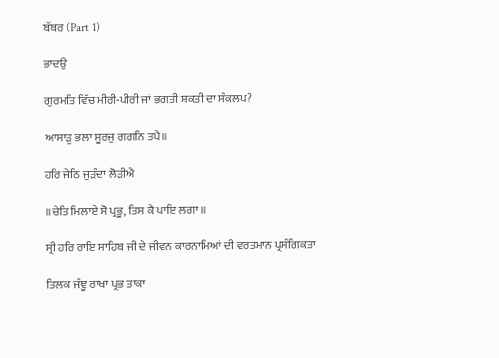ਬੱਬਰ (Part 1)

ਭਾਦਉ

ਗੁਰਮਤਿ ਵਿੱਚ ਮੀਰੀ-ਪੀਰੀ ਜਾਂ ਭਗਤੀ ਸ਼ਕਤੀ ਦਾ ਸੰਕਲਪ?

ਆਸਾੜੁ ਭਲਾ ਸੂਰਜੁ ਗਗਨਿ ਤਪੈ॥

ਹਰਿ ਜੇਠਿ ਜੁੜੰਦਾ ਲੋੜੀਐ

॥ਚੇਤਿ ਮਿਲਾਏ ਸੋ ਪ੍ਰਭੂ, ਤਿਸ ਕੈ ਪਾਇ ਲਗਾ ॥

ਸ੍ਰੀ ਹਰਿ ਰਾਇ ਸਾਹਿਬ ਜੀ ਦੇ ਜੀਵਨ ਕਾਰਨਾਮਿਆਂ ਦੀ ਵਰਤਮਾਨ ਪ੍ਰਸੰਗਿਕਤਾ

ਤਿਲਕ ਜੰਞੂ ਰਾਖਾ ਪ੍ਰਭ ਤਾਕਾ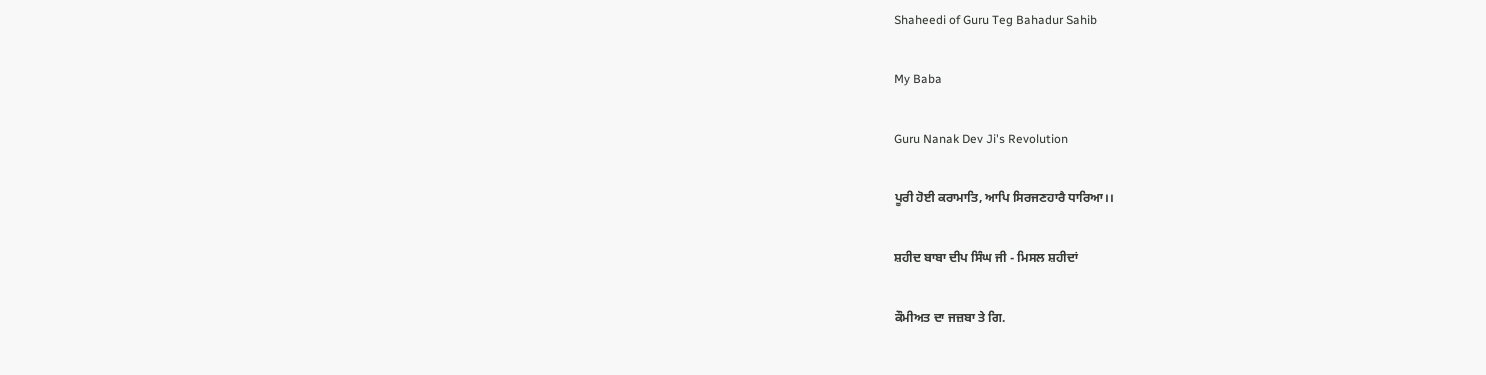Shaheedi of Guru Teg Bahadur Sahib

My Baba

Guru Nanak Dev Ji's Revolution

ਪੂਰੀ ਹੋਈ ਕਰਾਮਾਤਿ, ਆਪਿ ਸਿਰਜਣਹਾਰੈ ਧਾਰਿਆ।।

ਸ਼ਹੀਦ ਬਾਬਾ ਦੀਪ ਸਿੰਘ ਜੀ - ਮਿਸਲ ਸ਼ਹੀਦਾਂ

ਕੌਮੀਅਤ ਦਾ ਜਜ਼ਬਾ ਤੇ ਗਿ.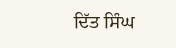ਦਿੱਤ ਸਿੰਘ